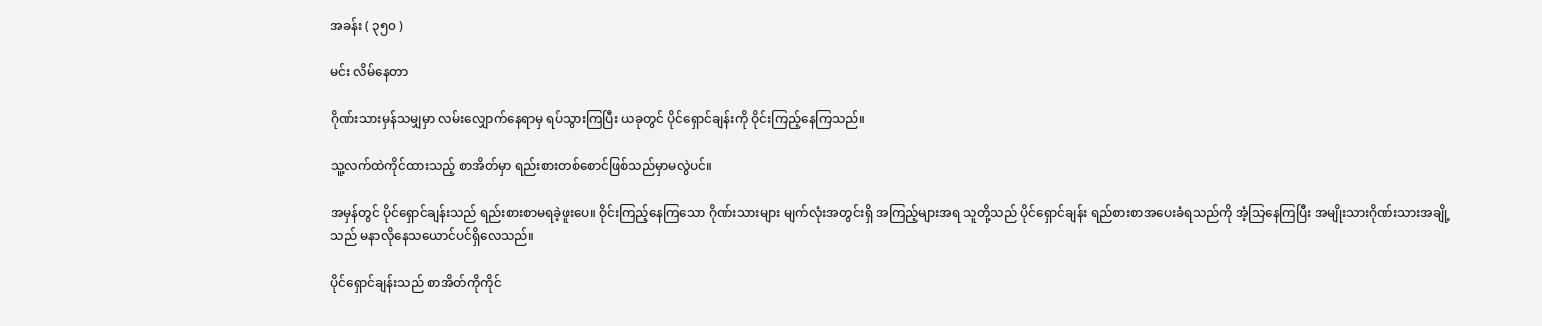အခန်း ( ၃၅၀ )

မင်း လိမ်နေတာ

ဂိုဏ်းသားမှန်သမျှမှာ လမ်းလျှောက်နေရာမှ ရပ်သွားကြပြီး ယခုတွင် ပိုင်ရှောင်ချန်းကို ဝိုင်းကြည့်နေကြသည်။

သူ့လက်ထဲကိုင်ထားသည့် စာအိတ်မှာ ရည်းစားတစ်စောင်ဖြစ်သည်မှာမလွဲပင်။

အမှန်တွင် ပိုင်ရှောင်ချန်းသည် ရည်းစားစာမရခဲ့ဖူးပေ။ ဝိုင်းကြည့်နေကြသော ဂိုဏ်းသားများ မျက်လုံးအတွင်းရှိ အကြည့်များအရ သူတို့သည် ပိုင်ရှောင်ချန်း ရည်စားစာအပေးခံရသည်ကို အံ့သြနေကြပြီး အမျိုးသားဂိုဏ်းသားအချို့သည် မနာလိုနေသယောင်ပင်ရှိလေသည်။

ပိုင်ရှောင်ချန်းသည် စာအိတ်ကိုကိုင်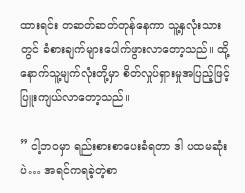ထားရင်း တဆတ်ဆတ်တုန်နေကာ သူ့နှလုံးသားတွင် ခံစားချက်များပေါက်ဖွားလာတော့သည်။ ထို့နောက်သူ့မျက်လုံးတို့မှာ စိတ်လှုပ်ရှားမှုအပြည့်ဖြင့် ပြူးကျယ်လာတော့သည်။

” ငါ့ဘဝမှာ ရည်းစားစာပေးခံရတာ ဒါ ပထမဆုံးပဲ… အရင်ကရခဲ့တဲ့စာ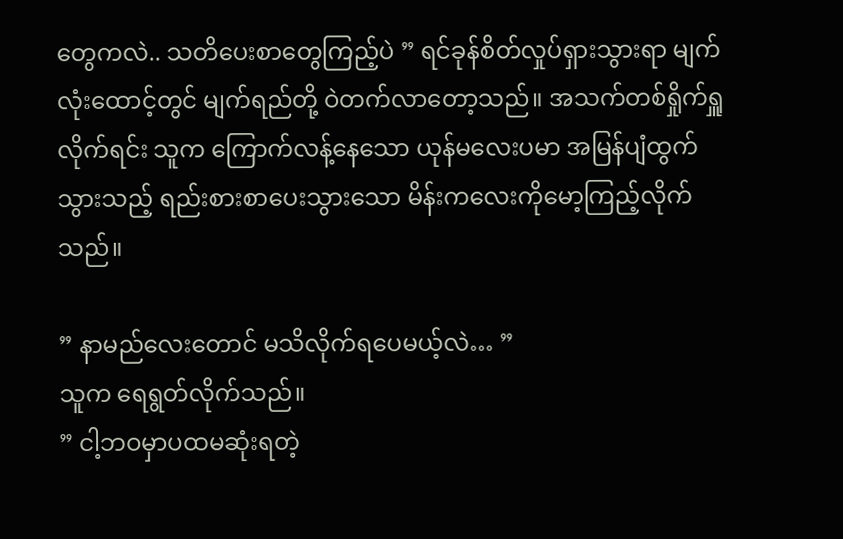တွေကလဲ.. သတိပေးစာတွေကြည့်ပဲ ” ရင်ခုန်စိတ်လှုပ်ရှားသွားရာ မျက်လုံးထောင့်တွင် မျက်ရည်တို့ ဝဲတက်လာတော့သည်။ အသက်တစ်ရှိုက်ရှူလိုက်ရင်း သူက ကြောက်လန့်နေသော ယုန်မလေးပမာ အမြန်ပျံထွက်သွားသည့် ရည်းစားစာပေးသွားသော မိန်းကလေးကိုမော့ကြည့်လိုက်သည်။

” နာမည်လေးတောင် မသိလိုက်ရပေမယ့်လဲ… ”
သူက ရေရွတ်လိုက်သည်။
” ငါ့ဘဝမှာပထမဆုံးရတဲ့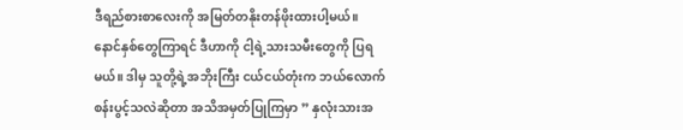ဒီရည်စားစာလေးကို အမြတ်တနိုးတန်ဖိုးထားပါ့မယ်။ နောင်နှစ်တွေကြာရင် ဒီဟာကို ငါ့ရဲ့သားသမီးတွေကို ပြရမယ်။ ဒါမှ သူတို့ရဲ့အဘိုးကြီး ငယ်ငယ်တုံးက ဘယ်လောက်စန်းပွင့်သလဲဆိုတာ အသိအမှတ်ပြုကြမှာ ” နှလုံးသားအ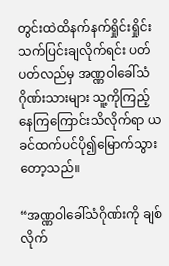တွင်းထဲထိနက်နက်ရှိုင်းရှိုင်းသက်ပြင်းချလိုက်ရင်း ပတ်ပတ်လည်မှ အဏ္ဏဝါခေါ်သံဂိုဏ်းသားများ သူ့ကိုကြည့်နေကြကြောင်းသိလိုက်ရာ ယခင်ထက်ပင်ပို၍မြောက်သွားတော့သည်။

“အဏ္ဏဝါခေါ်သံဂိုဏ်းကို ချစ်လိုက်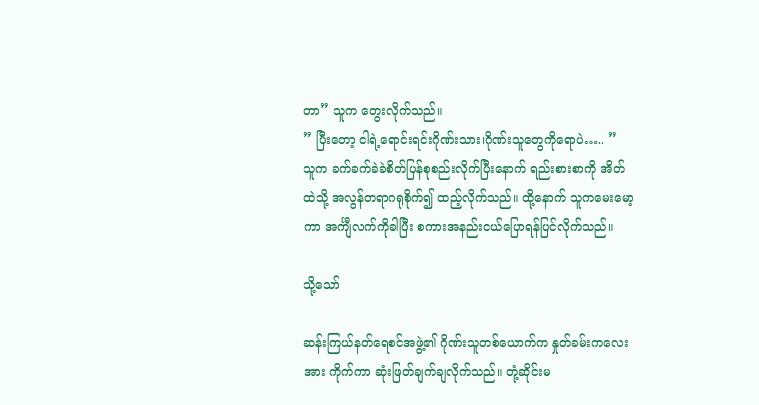တာ” သူက တွေးလိုက်သည်။
” ပြီးတော့ ငါရဲ့ရောင်းရင်းဂိုဏ်းသား၊ဂိုဏ်းသူတွေကိုရောပဲ….. ”
သူက ခက်ခက်ခဲခဲစိတ်ပြန်စုစည်းလိုက်ပြီးနောက် ရည်းစားစာကို အိတ်ထဲသို့ အလွန်တရာဂရုစိုက်၍ ထည့်လိုက်သည်။ ထို့နောက် သူကမေးမော့ကာ အင်္ကျီလက်ကိုခါပြီး စကားအနည်းငယ်ပြောရန်ပြင်လိုက်သည်။

သို့သော်

ဆန်းကြယ်နတ်ရေစင်အဖွဲ့၏ ဂိုဏ်းသူတစ်ယောက်က နှုတ်ခမ်းကလေးအား ကိုက်ကာ ဆုံးဖြတ်ချက်ချလိုက်သည်။ တုံ့ဆိုင်းမ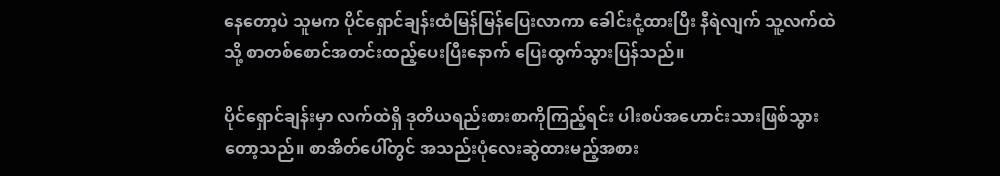နေတော့ပဲ သူမက ပိုင်ရှောင်ချန်းထံမြန်မြန်ပြေးလာကာ ခေါင်းငုံ့ထားပြီး နီရဲလျက် သူ့လက်ထဲသို့ စာတစ်စောင်အတင်းထည့်ပေးပြီးနောက် ပြေးထွက်သွားပြန်သည်။

ပိုင်ရှောင်ချန်းမှာ လက်ထဲရှိ ဒုတိယရည်းစားစာကိုကြည့်ရင်း ပါးစပ်အဟောင်းသားဖြစ်သွားတော့သည်။ စာအိတ်ပေါ်တွင် အသည်းပုံလေးဆွဲထားမည့်အစား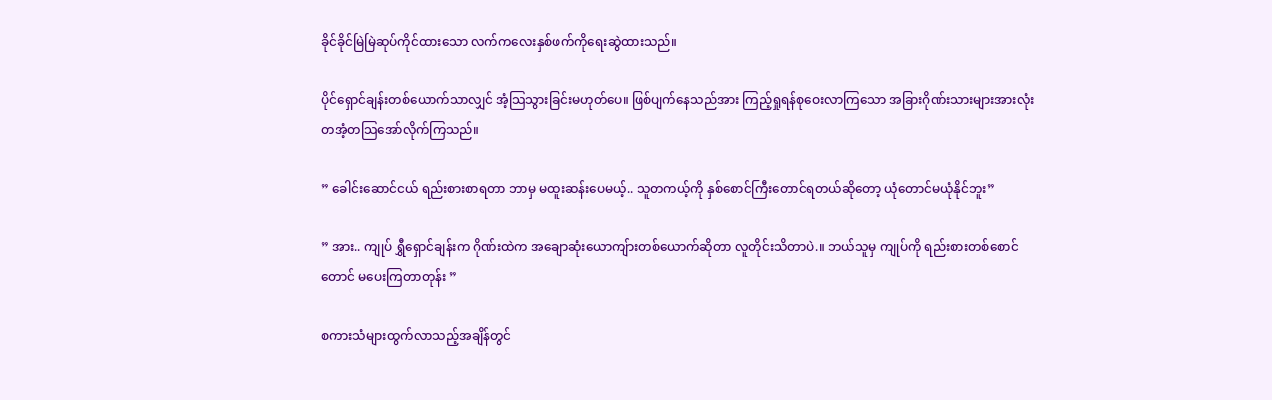ခိုင်ခိုင်မြဲမြဲဆုပ်ကိုင်ထားသော လက်ကလေးနှစ်ဖက်ကိုရေးဆွဲထားသည်။

ပိုင်ရှောင်ချန်းတစ်ယောက်သာလျှင် အံ့သြသွားခြင်းမဟုတ်ပေ။ ဖြစ်ပျက်နေသည်အား ကြည့်ရှုရန်စုဝေးလာကြသော အခြားဂိုဏ်းသားများအားလုံး တအံ့တသြအော်လိုက်ကြသည်။

” ခေါင်းဆောင်ငယ် ရည်းစားစာရတာ ဘာမှ မထူးဆန်းပေမယ့်.. သူတကယ့်ကို နှစ်စောင်ကြီးတောင်ရတယ်ဆိုတော့ ယုံတောင်မယုံနိုင်ဘူး”

” အား.. ကျုပ် ရွှီရှောင်ချန်းက ဂိုဏ်းထဲက အချောဆုံးယောကျ်ားတစ်ယောက်ဆိုတာ လူတိုင်းသိတာပဲ.။ ဘယ်သူမှ ကျုပ်ကို ရည်းစားတစ်စောင်တောင် မပေးကြတာတုန်း ”

စကားသံများထွက်လာသည့်အချိန်တွင်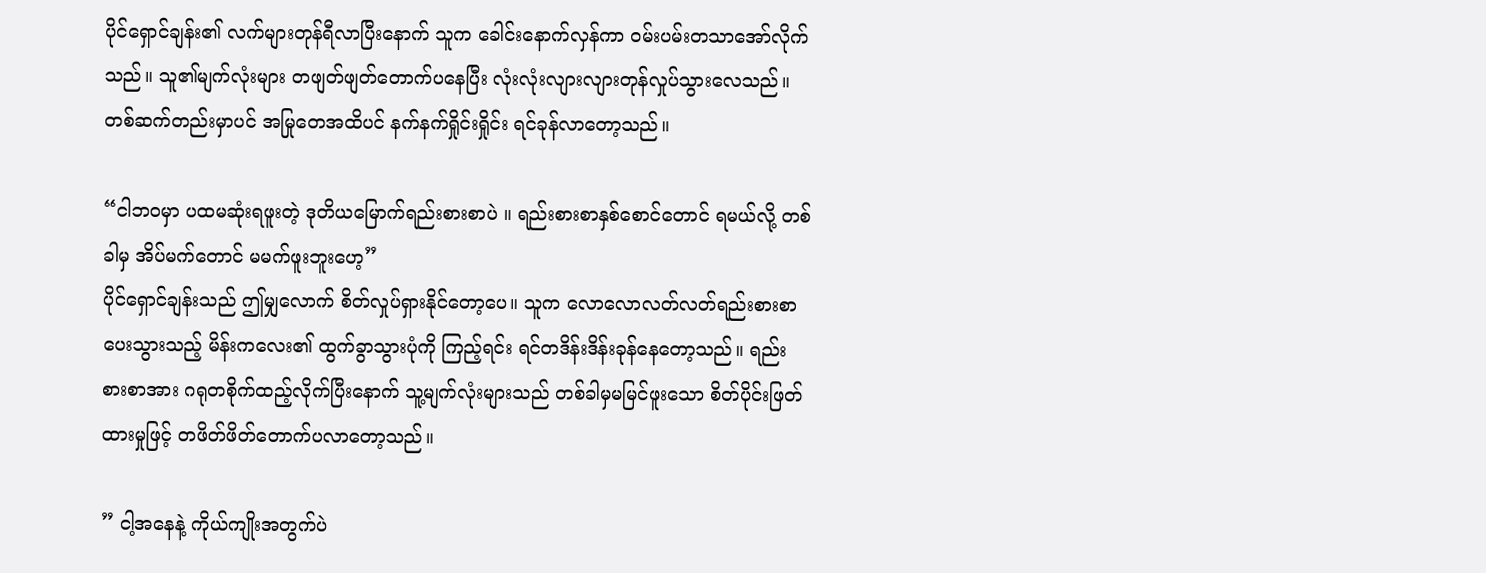ပိုင်ရှောင်ချန်း၏ လက်များတုန်ရီလာပြီးနောက် သူက ခေါင်းနောက်လှန်ကာ ဝမ်းပမ်းတသာအော်လိုက်သည်။ သူ၏မျက်လုံးများ တဖျတ်ဖျတ်တောက်ပနေပြီး လုံးလုံးလျားလျားတုန်လှုပ်သွားလေသည်။ တစ်ဆက်တည်းမှာပင် အမြုတေအထိပင် နက်နက်ရှိုင်းရှိုင်း ရင်ခုန်လာတော့သည်။

“ငါဘဝမှာ ပထမဆုံးရဖူးတဲ့ ဒုတိယမြောက်ရည်းစားစာပဲ ။ ရည်းစားစာနှစ်စောင်တောင် ရမယ်လို့ တစ်ခါမှ အိပ်မက်တောင် မမက်ဖူးဘူးဟေ့”
ပိုင်ရှောင်ချန်းသည် ဤမျှလောက် စိတ်လှုပ်ရှားနိုင်တော့ပေ။ သူက လောလောလတ်လတ်ရည်းစားစာပေးသွားသည့် မိန်းကလေး၏ ထွက်ခွာသွားပုံကို ကြည့်ရင်း ရင်တဒိန်းဒိန်းခုန်နေတော့သည်။ ရည်းစားစာအား ဂရုတစိုက်ထည့်လိုက်ပြီးနောက် သူ့မျက်လုံးများသည် တစ်ခါမှမမြင်ဖူးသော စိတ်ပိုင်းဖြတ်ထားမှုဖြင့် တဖိတ်ဖိတ်တောက်ပလာတော့သည်။

” ငါ့အနေနဲ့ ကိုယ်ကျိုးအတွက်ပဲ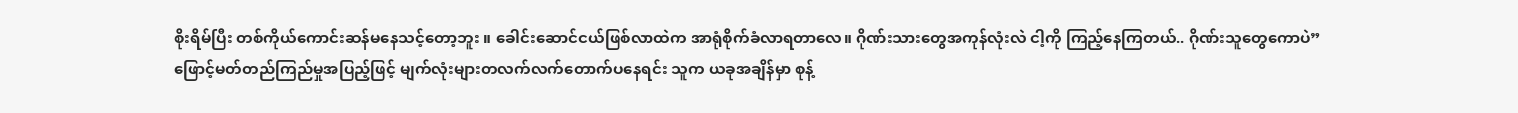စိုးရိမ်ပြီး တစ်ကိုယ်ကောင်းဆန်မနေသင့်တော့ဘူး ။ ခေါင်းဆောင်ငယ်ဖြစ်လာထဲက အာရုံစိုက်ခံလာရတာလေ။ ဂိုဏ်းသားတွေအကုန်လုံးလဲ ငါ့ကို ကြည့်နေကြတယ်.. ဂိုဏ်းသူတွေကောပဲ” ဖြောင့်မတ်တည်ကြည်မှုအပြည့်ဖြင့် မျက်လုံးများတလက်လက်တောက်ပနေရင်း သူက ယခုအချိန်မှာ စုန့်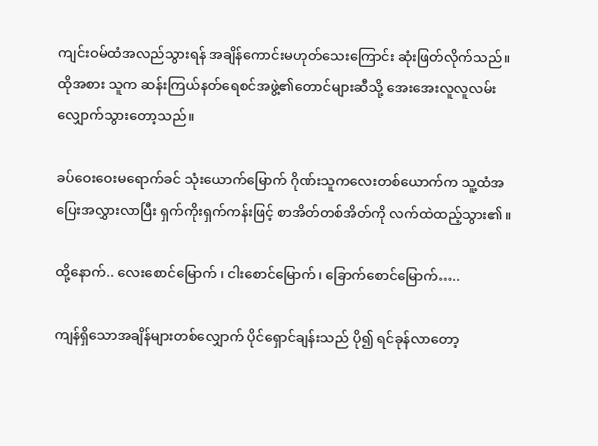ကျင်းဝမ်ထံအလည်သွားရန် အချိန်ကောင်းမဟုတ်သေးကြောင်း ဆုံးဖြတ်လိုက်သည်။ ထိုအစား သူက ဆန်းကြယ်နတ်ရေစင်အဖွဲ့၏တောင်များဆီသို့ အေးအေးလူလူလမ်းလျှောက်သွားတော့သည်။

ခပ်ဝေးဝေးမရောက်ခင် သုံးယောက်မြောက် ဂိုဏ်းသူကလေးတစ်ယောက်က သူ့ထံအပြေးအလွှားလာပြီး ရှက်ကိုးရှက်ကန်းဖြင့် စာအိတ်တစ်အိတ်ကို လက်ထဲထည့်သွား၏။

ထို့နောက်.. လေးစောင်မြောက် ၊ ငါးစောင်မြောက်၊ ခြောက်စောင်မြောက်…..

ကျန်ရှိသောအချိန်များတစ်လျှောက် ပိုင်ရှောင်ချန်းသည် ပို၍ ရင်ခုန်လာတော့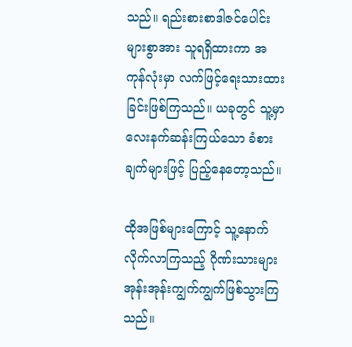သည်။ ရည်းစားစာဒါဇင်ပေါင်းများစွာအား သူရရှိထားကာ အကုန်လုံးမှာ လက်ဖြင့်ရေးသားထားခြင်းဖြစ်ကြသည်။ ယခုတွင် သူ့မှာ လေးနက်ဆန်းကြယ်သော ခံစားချက်များဖြင့် ပြည့်နေတော့သည်။

ထိုအဖြစ်များကြောင့် သူ့နောက်လိုက်လာကြသည့် ဂိုဏ်းသားများ အုန်းအုန်းကျွက်ကျွက်ဖြစ်သွားကြသည်။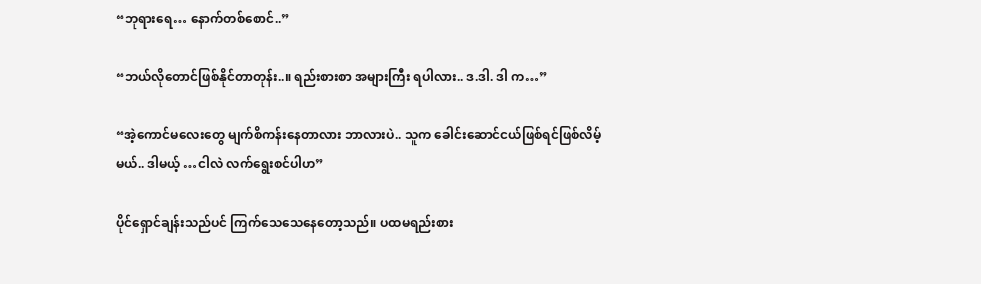“ဘုရားရေ… နောက်တစ်စောင်..”

“ဘယ်လိုတောင်ဖြစ်နိုင်တာတုန်း..။ ရည်းစားစာ အများကြီး ရပါလား.. ဒ.ဒါ. ဒါ က…”

“အဲ့ကောင်မလေးတွေ မျက်စိကန်းနေတာလား ဘာလားပဲ.. သူက ခေါင်းဆောင်ငယ်ဖြစ်ရင်ဖြစ်လိမ့်မယ်.. ဒါမယ့် …ငါလဲ လက်ရွေးစင်ပါဟ”

ပိုင်ရှောင်ချန်းသည်ပင် ကြက်သေသေနေတော့သည်။ ပထမရည်းစား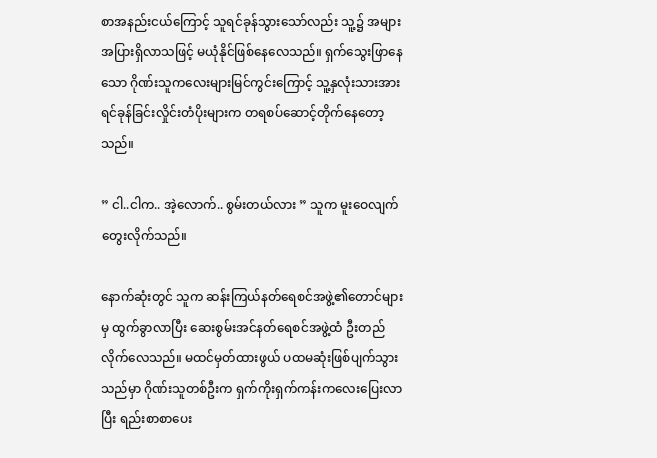စာအနည်းငယ်ကြောင့် သူရင်ခုန်သွားသော်လည်း သူ့၌ အများအပြားရှိလာသဖြင့် မယုံနိုင်ဖြစ်နေလေသည်။ ရှက်သွေးဖြာနေသော ဂိုဏ်းသူကလေးများမြင်ကွင်းကြောင့် သူ့နှလုံးသားအား ရင်ခုန်ခြင်းလှိုင်းတံပိုးများက တရစပ်ဆောင့်တိုက်နေတော့သည်။

” ငါ..ငါက.. အဲ့လောက်.. စွမ်းတယ်လား ” သူက မူးဝေလျက်တွေးလိုက်သည်။

နောက်ဆုံးတွင် သူက ဆန်းကြယ်နတ်ရေစင်အဖွဲ့၏တောင်များမှ ထွက်ခွာလာပြီး ဆေးစွမ်းအင်နတ်ရေစင်အဖွဲ့ထံ ဦးတည်လိုက်လေသည်။ မထင်မှတ်ထားဖွယ် ပထမဆုံးဖြစ်ပျက်သွားသည်မှာ ဂိုဏ်းသူတစ်ဦးက ရှက်ကိုးရှက်ကန်းကလေးပြေးလာပြီး ရည်းစာစာပေး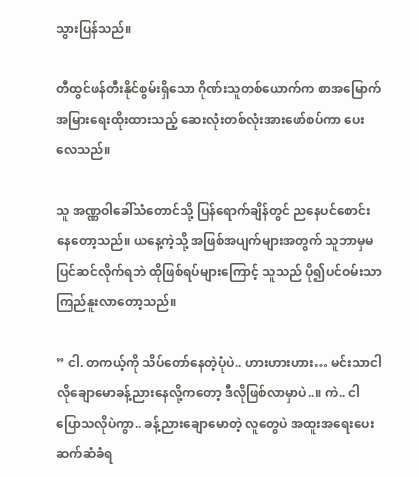သွားပြန်သည်။

တီထွင်ဖန်တီးနိုင်စွမ်းရှိသော ဂိုဏ်းသူတစ်ယောက်က စာအမြောက်အမြားရေးထိုးထားသည့် ဆေးလုံးတစ်လုံးအားဖော်စပ်ကာ ပေးလေသည်။

သူ အဏ္ဏဝါခေါ်သံတောင်သို့ ပြန်ရောက်ချိန်တွင် ညနေပင်စောင်းနေတော့သည်။ ယနေ့ကဲ့သို့ အဖြစ်အပျက်များအတွက် သူဘာမှမပြင်ဆင်လိုက်ရဘဲ ထိုဖြစ်ရပ်များကြောင့် သူသည် ပို၍ပင်ဝမ်းသာကြည်နူးလာတော့သည်။

” ငါ. တကယ့်ကို သိပ်တော်နေတဲ့ပုံပဲ.. ဟားဟားဟား… မင်းသာငါလိုချောမောခန့်ညားနေလို့ကတော့ ဒီလိုဖြစ်လာမှာပဲ..။ ကဲ.. ငါပြောသလိုပဲကွာ.. ခန့်ညားချောမောတဲ့ လူတွေပဲ အထူးအရေးပေး ဆက်ဆံခံရ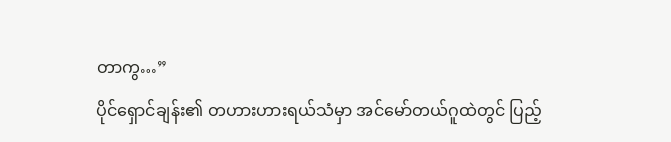တာကွ…”
ပိုင်ရှောင်ချန်း၏ တဟားဟားရယ်သံမှာ အင်မော်တယ်ဂူထဲတွင် ပြည့်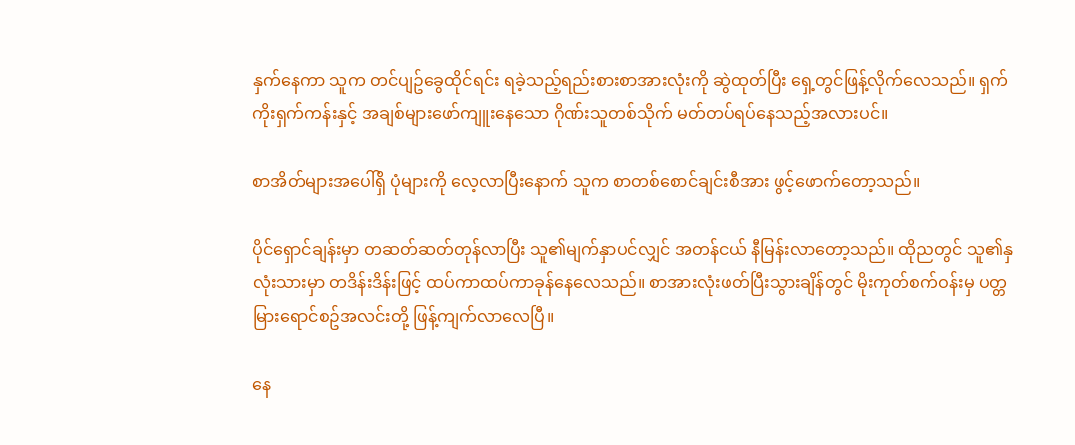နှက်နေကာ သူက တင်ပျဥ်ခွေထိုင်ရင်း ရခဲ့သည့်ရည်းစားစာအားလုံးကို ဆွဲထုတ်ပြီး ရှေ့တွင်ဖြန့်လိုက်လေသည်။ ရှက်ကိုးရှက်ကန်းနှင့် အချစ်များဖော်ကျူးနေသော ဂိုဏ်းသူတစ်သိုက် မတ်တပ်ရပ်နေသည့်အလားပင်။

စာအိတ်များအပေါ်ရှိ ပုံများကို လေ့လာပြီးနောက် သူက စာတစ်စောင်ချင်းစီအား ဖွင့်ဖောက်တော့သည်။

ပိုင်ရှောင်ချန်းမှာ တဆတ်ဆတ်တုန်လာပြီး သူ၏မျက်နှာပင်လျှင် အတန်ငယ် နီမြန်းလာတော့သည်။ ထိုညတွင် သူ၏နှလုံးသားမှာ တဒိန်းဒိန်းဖြင့် ထပ်ကာထပ်ကာခုန်နေလေသည်။ စာအားလုံးဖတ်ပြီးသွားချိန်တွင် မိုးကုတ်စက်ဝန်းမှ ပတ္တမြားရောင်စဥ်အလင်းတို့ ဖြန့်ကျက်လာလေပြီ။

နေ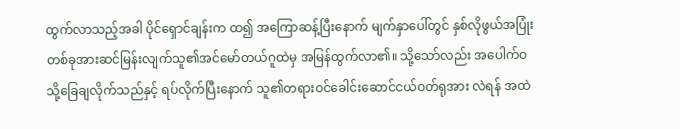ထွက်လာသည့်အခါ ပိုင်ရှောင်ချန်းက ထ၍ အကြောဆန့်ပြီးနောက် မျက်နှာပေါ်တွင် နှစ်လိုဖွယ်အပြုံးတစ်ခုအားဆင်မြန်းလျက်သူ၏အင်မော်တယ်ဂူထဲမှ အမြန်ထွက်လာ၏။ သို့သော်လည်း အပေါက်ဝသို့ခြေချလိုက်သည်နှင့် ရပ်လိုက်ပြီးနောက် သူ၏တရားဝင်ခေါင်းဆောင်ငယ်ဝတ်ရုအား လဲရန် အထဲ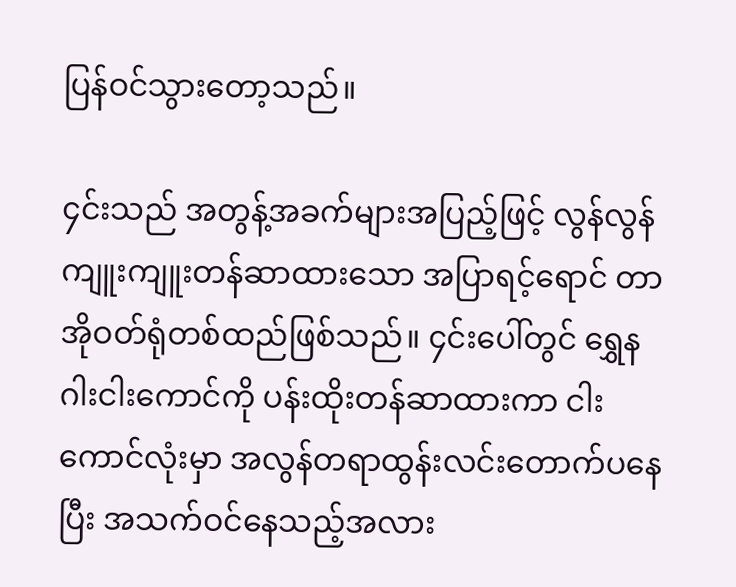ပြန်ဝင်သွားတော့သည်။

၄င်းသည် အတွန့်အခက်များအပြည့်ဖြင့် လွန်လွန်ကျူးကျူးတန်ဆာထားသော အပြာရင့်ရောင် တာအိုဝတ်ရုံတစ်ထည်ဖြစ်သည်။ ၄င်းပေါ်တွင် ရွှေနဂါးငါးကောင်ကို ပန်းထိုးတန်ဆာထားကာ ငါးကောင်လုံးမှာ အလွန်တရာထွန်းလင်းတောက်ပနေပြီး အသက်ဝင်နေသည့်အလား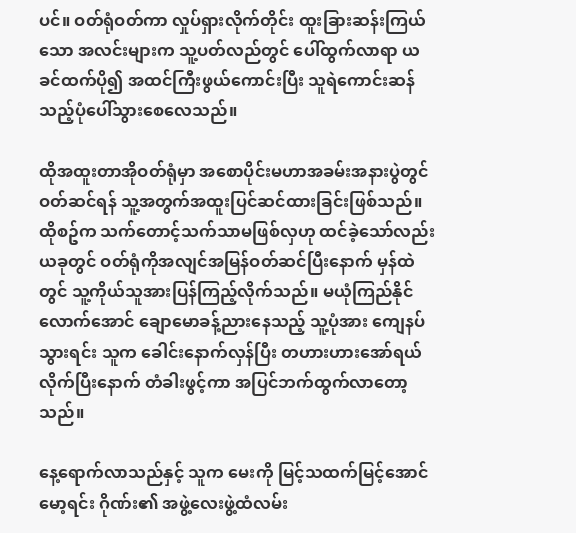ပင်။ ဝတ်ရုံဝတ်ကာ လှုပ်ရှားလိုက်တိုင်း ထူးခြားဆန်းကြယ်သော အလင်းများက သူ့ပတ်လည်တွင် ပေါ်ထွက်လာရာ ယခင်ထက်ပို၍ အထင်ကြီးဖွယ်ကောင်းပြီး သူရဲကောင်းဆန်သည့်ပုံပေါ်သွားစေလေသည်။

ထိုအထူးတာအိုဝတ်ရုံမှာ အစောပိုင်းမဟာအခမ်းအနားပွဲတွင်ဝတ်ဆင်ရန် သူ့အတွက်အထူးပြင်ဆင်ထားခြင်းဖြစ်သည်။ ထိုစဥ်က သက်တောင့်သက်သာမဖြစ်လှဟု ထင်ခဲ့သော်လည်း ယခုတွင် ဝတ်ရုံကိုအလျင်အမြန်ဝတ်ဆင်ပြီးနောက် မှန်ထဲတွင် သူ့ကိုယ်သူအားပြန်ကြည့်လိုက်သည်။ မယုံကြည်နိုင်လောက်အောင် ချောမောခန့်ညားနေသည့် သူ့ပုံအား ကျေနပ်သွားရင်း သူက ခေါင်းနောက်လှန်ပြီး တဟားဟားအော်ရယ်လိုက်ပြီးနောက် တံခါးဖွင့်ကာ အပြင်ဘက်ထွက်လာတော့သည်။

နေ့ရောက်လာသည်နှင့် သူက မေးကို မြင့်သထက်မြင့်အောင် မော့ရင်း ဂိုဏ်း၏ အဖွဲ့လေးဖွဲ့ထံလမ်း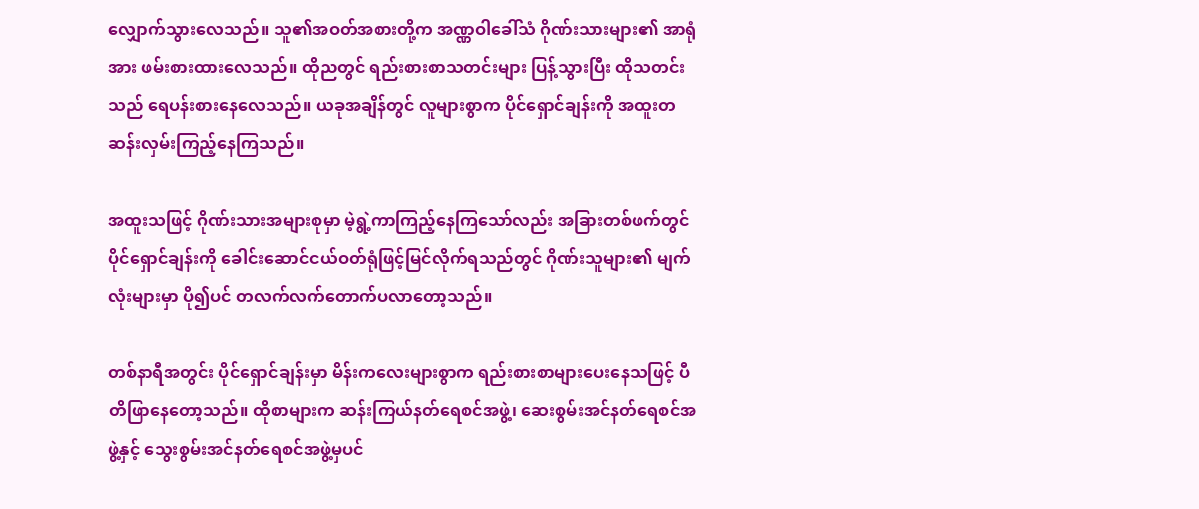လျှောက်သွားလေသည်။ သူ၏အဝတ်အစားတို့က အဏ္ဏဝါခေါ်သံ ဂိုဏ်းသားများ၏ အာရုံအား ဖမ်းစားထားလေသည်။ ထိုညတွင် ရည်းစားစာသတင်းများ ပြန့်သွားပြီး ထိုသတင်းသည် ရေပန်းစားနေလေသည်။ ယခုအချိန်တွင် လူများစွာက ပိုင်ရှောင်ချန်းကို အထူးတဆန်းလှမ်းကြည့်နေကြသည်။

အထူးသဖြင့် ဂိုဏ်းသားအများစုမှာ မဲ့ရွဲ့ကာကြည့်နေကြသော်လည်း အခြားတစ်ဖက်တွင် ပိုင်ရှောင်ချန်းကို ခေါင်းဆောင်ငယ်ဝတ်ရုံဖြင့်မြင်လိုက်ရသည်တွင် ဂိုဏ်းသူများ၏ မျက်လုံးများမှာ ပို၍ပင် တလက်လက်တောက်ပလာတော့သည်။

တစ်နာရီအတွင်း ပိုင်ရှောင်ချန်းမှာ မိန်းကလေးများစွာက ရည်းစားစာများပေးနေသဖြင့် ပီတိဖြာနေတော့သည်။ ထိုစာများက ဆန်းကြယ်နတ်ရေစင်အဖွဲ့၊ ဆေးစွမ်းအင်နတ်ရေစင်အဖွဲ့နှင့် သွေးစွမ်းအင်နတ်ရေစင်အဖွဲ့မှပင်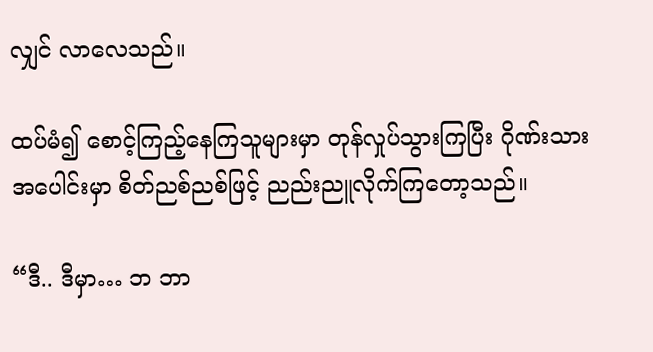လျှင် လာလေသည်။

ထပ်မံ၍ စောင့်ကြည့်နေကြသူများမှာ တုန်လှုပ်သွားကြပြီး ဂိုဏ်းသားအပေါင်းမှာ စိတ်ညစ်ညစ်ဖြင့် ညည်းညူလိုက်ကြတော့သည်။

“ဒီ.. ဒီမှာ… ဘ ဘာ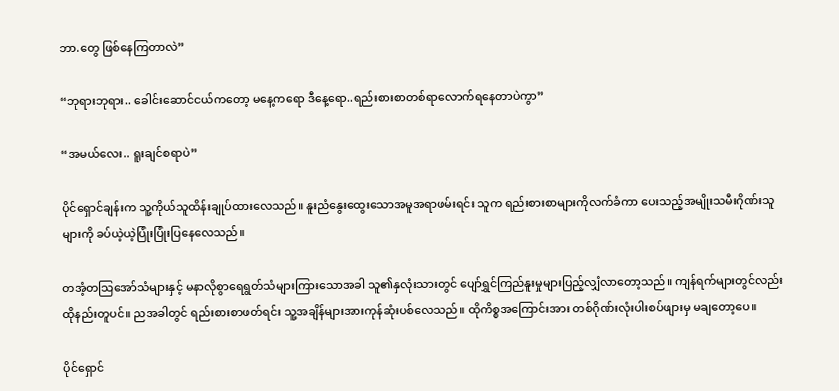ဘာ.တွေ ဖြစ်နေကြတာလဲ”

“ဘုရားဘုရား.. ခေါင်းဆောင်ငယ်ကတော့ မနေ့ကရော ဒီနေ့ရော..ရည်းစားစာတစ်ရာလောက်ရနေတာပဲကွာ”

“အမယ်လေး.. ရူးချင်စရာပဲ”

ပိုင်ရှောင်ချန်းက သူ့ကိုယ်သူထိန်းချုပ်ထားလေသည်။ နူးညံနွေးထွေးသောအမူအရာဖမ်းရင်း သူက ရည်းစားစာများကိုလက်ခံကာ ပေးသည့်အမျိုးသမီးဂိုဏ်းသူများကို ခပ်ယဲ့ယဲ့ပြုံးပြုံးပြနေလေသည်။

တအံ့တသြအော်သံများနှင့် မနာလိုစွာရေရွတ်သံများကြားသောအခါ သူ၏နှလုံးသားတွင် ပျော်ရွှင်ကြည်နူးမှုများပြည့်လျှံလာတော့သည်။ ကျန်ရက်များတွင်လည်း ထိုနည်းတူပင်။ ညအခါတွင် ရည်းစားစာဖတ်ရင်း သူ့အချိန်များအားကုန်ဆုံးပစ်လေသည်။ ထိုကိစ္စအကြောင်းအား တစ်ဂိုဏ်းလုံးပါးစပ်ဖျားမှ မချတော့ပေ။

ပိုင်ရှောင်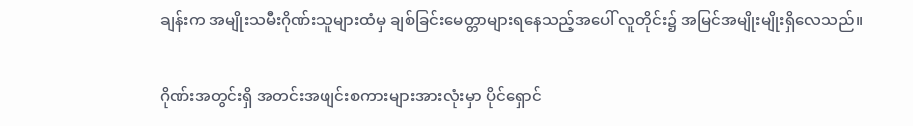ချန်းက အမျိုးသမီးဂိုဏ်းသူများထံမှ ချစ်ခြင်းမေတ္တာများရနေသည့်အပေါ် လူတိုင်း၌ အမြင်အမျိုးမျိုးရှိလေသည်။

ဂိုဏ်းအတွင်းရှိ အတင်းအဖျင်းစကားများအားလုံးမှာ ပိုင်ရှောင်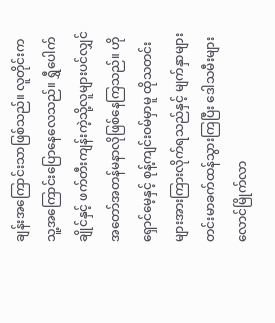ချန်းအကြောင်းသာဖြစ်သည်။ လူတိုင်းက သူ့အကြောင်းပြောနေလေသည်။ ရွှီပေါက်ချိုင်နှင့် ဖက်တီးကျန်းကဲ့သို့လူများပင်လျှင် အတော်အတန်မနာလိုဖြစ်နေကြသည်။ ဟိုရှောင်မေ့နှင့် စုန့်ကျင်းဝမ်မှာမူ ထိုသတင်းများအားကြားလိုက်ရသည်နှင့် မျက်နှာများတင်းမာခက်ထန်သွားကြပြီး ဒေါသမီးများလောင်မြိုက်လာ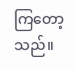ကြတော့သည်။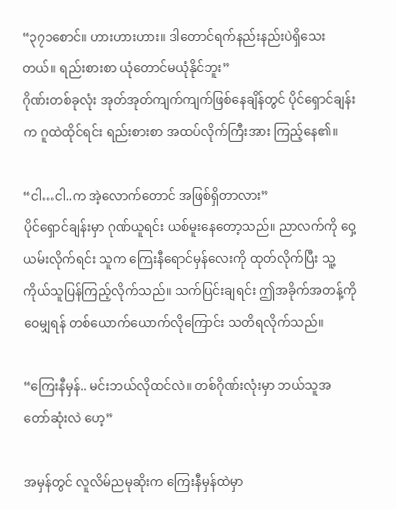“၃၇၁စောင်။ ဟားဟားဟား။ ဒါတောင်ရက်နည်းနည်းပဲရှိသေးတယ်။ ရည်းစားစာ ယုံတောင်မယုံနိုင်ဘူး”
ဂိုဏ်းတစ်ခုလုံး အုတ်အုတ်ကျက်ကျက်ဖြစ်နေချိန်တွင် ပိုင်ရှောင်ချန်းက ဂူထဲထိုင်ရင်း ရည်းစားစာ အထပ်လိုက်ကြီးအား ကြည့်နေ၏။

“ငါ…ငါ..က အဲ့လောက်တောင် အဖြစ်ရှိတာလား”
ပိုင်ရှောင်ချန်းမှာ ဂုဏ်ယူရင်း ယစ်မူးနေတော့သည်။ ညာလက်ကို ဝှေ့ယမ်းလိုက်ရင်း သူက ကြေးနီရောင်မှန်လေးကို ထုတ်လိုက်ပြီး သူ့ကိုယ်သူပြန်ကြည့်လိုက်သည်။ သက်ပြင်းချရင်း ဤအခိုက်အတန့်ကို ဝေမျှရန် တစ်ယောက်ယောက်လိုကြောင်း သတိရလိုက်သည်။

“ကြေးနီမှန်.. မင်းဘယ်လိုထင်လဲ။ တစ်ဂိုဏ်းလုံးမှာ ဘယ်သူအတော်ဆုံးလဲ ဟေ့”

အမှန်တွင် လူလိမ်ညမုဆိုးက ကြေးနီမှန်ထဲမှာ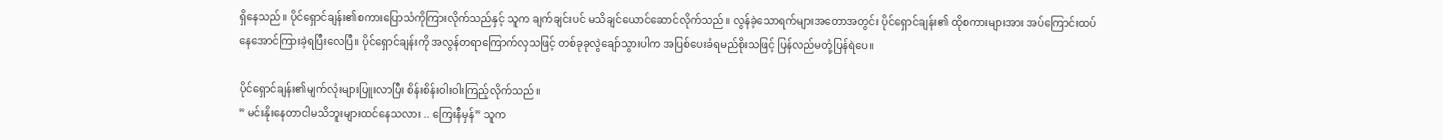ရှိနေသည်။ ပိုင်ရှောင်ချန်း၏စကားပြောသံကိုကြားလိုက်သည်နှင့် သူက ချက်ချင်းပင် မသိချင်ယောင်ဆောင်လိုက်သည်။ လွန်ခဲ့သောရက်များအတောအတွင်း ပိုင်ရှောင်ချန်း၏ ထိုစကားများအား အပ်ကြောင်းထပ်နေအောင်ကြားခဲ့ရပြီးလေပြီ။ ပိုင်ရှောင်ချန်းကို အလွန်တရာကြောက်လှသဖြင့် တစ်ခုခုလွဲချော်သွားပါက အပြစ်ပေးခံရမည်စိုးသဖြင့် ပြန်လည်မတုံ့ပြန်ရဲပေ။

ပိုင်ရှောင်ချန်း၏မျက်လုံးများပြူးလာပြီး စိန်းစိန်းဝါးဝါးကြည့်လိုက်သည်။
” မင်းနိုးနေတာငါမသိဘူးများထင်နေသလား .. ကြေးနီမှန်” သူက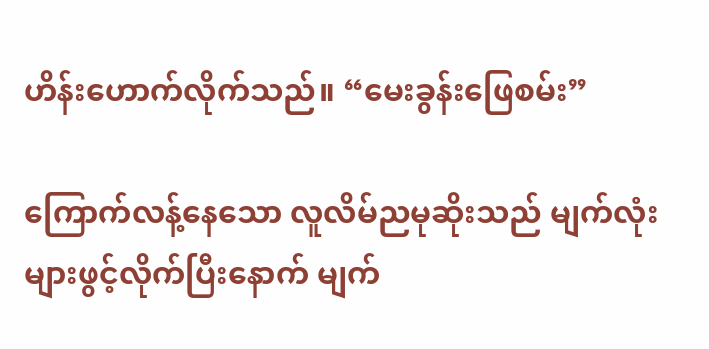ဟိန်းဟောက်လိုက်သည်။ “မေးခွန်းဖြေစမ်း”

ကြောက်လန့်နေသော လူလိမ်ညမုဆိုးသည် မျက်လုံးများဖွင့်လိုက်ပြီးနောက် မျက်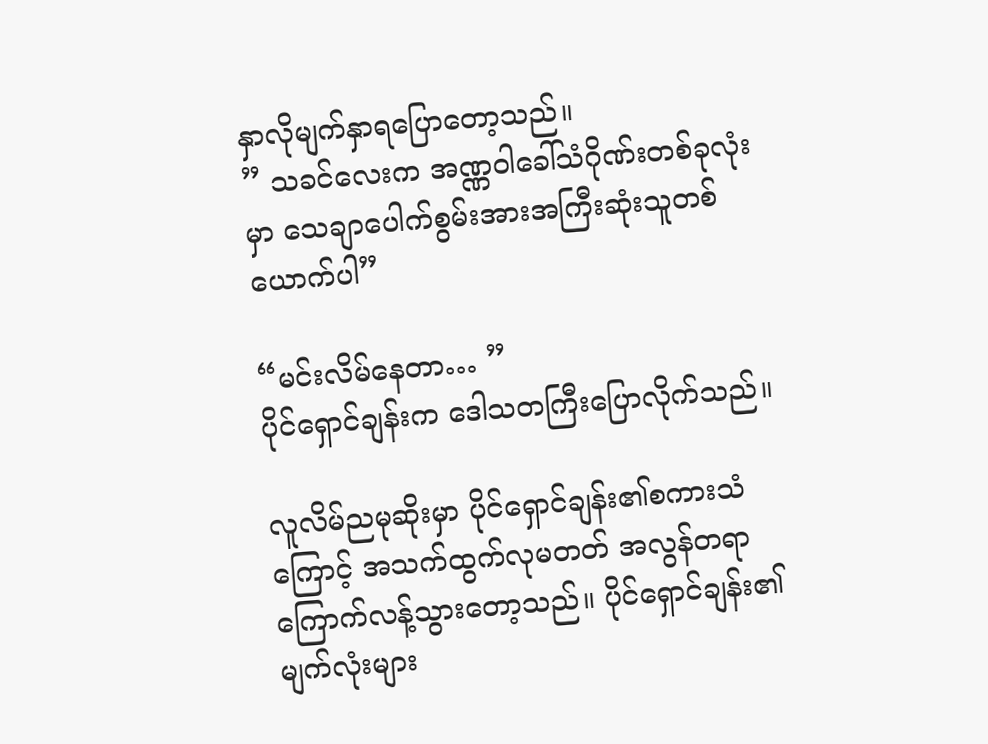နှာလိုမျက်နှာရပြောတော့သည်။
” သခင်လေးက အဏ္ဏဝါခေါ်သံဂိုဏ်းတစ်ခုလုံးမှာ သေချာပေါက်စွမ်းအားအကြီးဆုံးသူတစ်ယောက်ပါ”

“မင်းလိမ်နေတာ… ”
ပိုင်ရှောင်ချန်းက ဒေါသတကြီးပြောလိုက်သည်။

လူလိမ်ညမုဆိုးမှာ ပိုင်ရှောင်ချန်း၏စကားသံကြောင့် အသက်ထွက်လုမတတ် အလွန်တရာကြောက်လန့်သွားတော့သည်။ ပိုင်ရှောင်ချန်း၏မျက်လုံးများ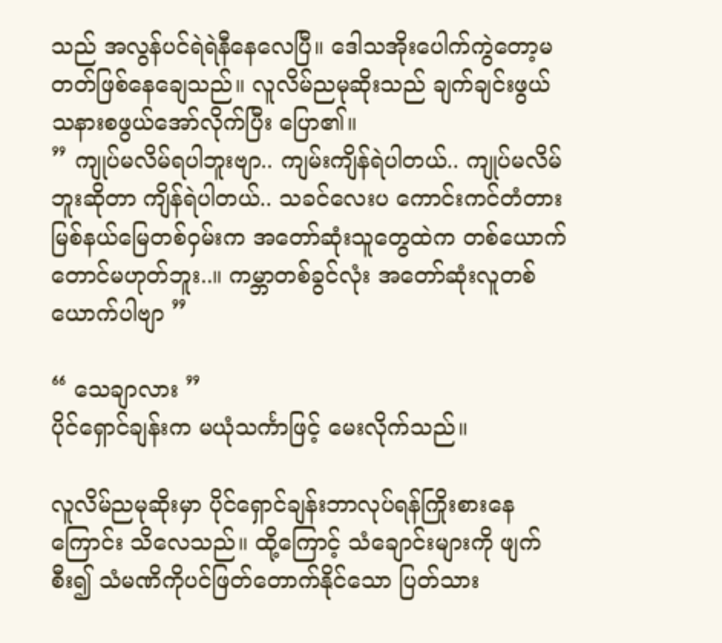သည် အလွန်ပင်ရဲရဲနီနေလေပြီ။ ဒေါသအိုးပေါက်ကွဲတော့မတတ်ဖြစ်နေချေသည်။ လူလိမ်ညမုဆိုးသည် ချက်ချင်းဖွယ် သနားစဖွယ်အော်လိုက်ပြီး ပြော၏။
” ကျုပ်မလိမ်ရပါဘူးဗျာ.. ကျမ်းကျိန်ရဲပါတယ်.. ကျုပ်မလိမ်ဘူးဆိုတာ ကျိန်ရဲပါတယ်.. သခင်လေးပ ကောင်းကင်တံတားမြစ်နယ်မြေတစ်ဝှမ်းက အတော်ဆုံးသူတွေထဲက တစ်ယောက်တောင်မဟုတ်ဘူး..။ ကမ္ဘာတစ်ခွင်လုံး အတော်ဆုံးလူတစ်ယောက်ပါဗျာ ”

“ သေချာလား ”
ပိုင်ရှောင်ချန်းက မယုံသင်္ကာဖြင့် မေးလိုက်သည်။

လူလိမ်ညမုဆိုးမှာ ပိုင်ရှောင်ချန်းဘာလုပ်ရန်ကြိုးစားနေကြောင်း သိလေသည်။ ထို့ကြောင့် သံချောင်းများကို ဖျက်စီး၍ သံမဏိကိုပင်ဖြတ်တောက်နိုင်သော ပြတ်သား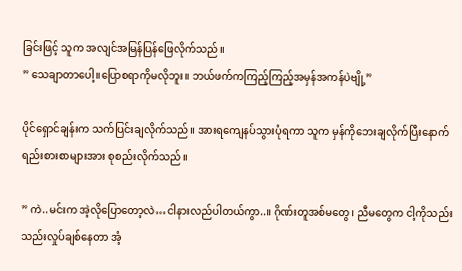ခြင်းဖြင့် သူက အလျင်အမြန်ပြန်ဖြေလိုက်သည်။
” သေချာတာပေါ့။ပြောစရာကိုမလိုဘူး။ ဘယ်ဖက်ကကြည့်ကြည့်အမှန်အကန်ပဲဗျို့”

ပိုင်ရှောင်ချန်းက သက်ပြင်းချလိုက်သည်။ အားရကျေနပ်သွားပုံရကာ သူက မှန်ကိုဘေးချလိုက်ပြီးနောက် ရည်းစားစာများအား စုစည်းလိုက်သည်။

” ကဲ..မင်းက အဲ့လိုပြောတော့လဲ…ငါနားလည်ပါတယ်ကွာ..။ ဂိုဏ်းတူအစ်မတွေ၊ ညီမတွေက ငါ့ကိုသည်းသည်းလှုပ်ချစ်နေတာ အံ့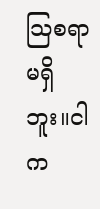သြစရာမရှိဘူး။ငါက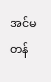အင်မတန်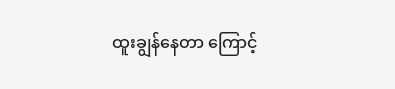ထူးချွန်နေတာ ကြောင့်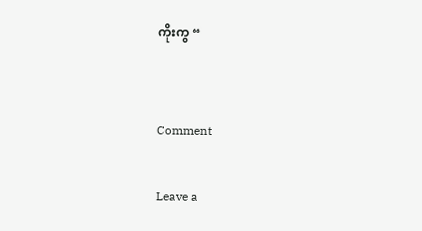ကိုးကွ “


Comment

Leave a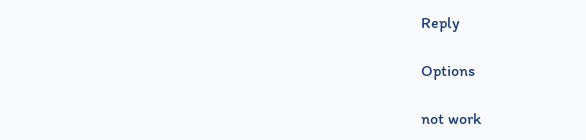Reply

Options

not work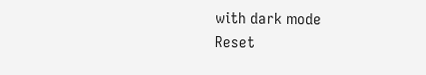with dark mode
Reset